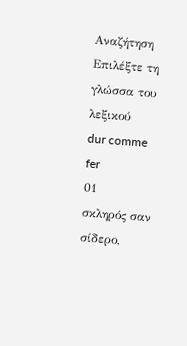Αναζήτηση
Επιλέξτε τη γλώσσα του λεξικού
dur comme fer
01
σκληρός σαν σίδερο,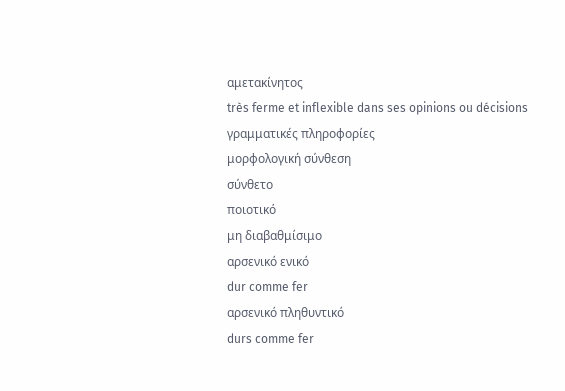αμετακίνητος
très ferme et inflexible dans ses opinions ou décisions
γραμματικές πληροφορίες
μορφολογική σύνθεση
σύνθετο
ποιοτικό
μη διαβαθμίσιμο
αρσενικό ενικό
dur comme fer
αρσενικό πληθυντικό
durs comme fer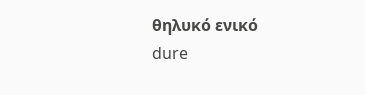θηλυκό ενικό
dure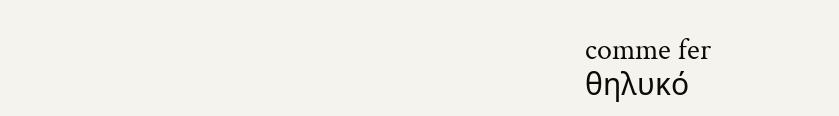comme fer
θηλυκό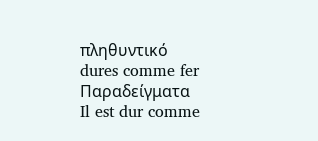πληθυντικό
dures comme fer
Παραδείγματα
Il est dur comme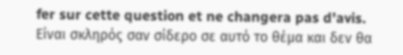fer sur cette question et ne changera pas d'avis.
Είναι σκληρός σαν σίδερο σε αυτό το θέμα και δεν θα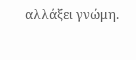αλλάξει γνώμη.